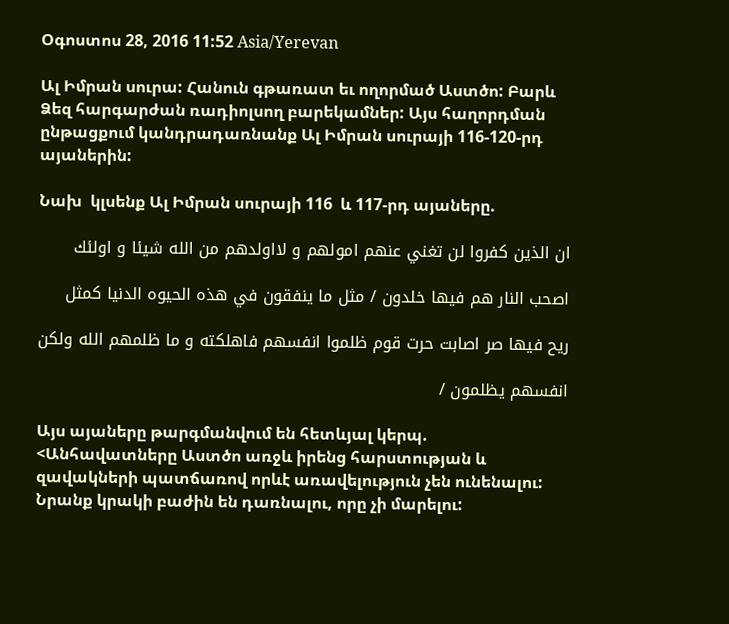Օգոստոս 28, 2016 11:52 Asia/Yerevan

Ալ Իմրան սուրա: Հանուն գթառատ եւ ողորմած Աստծո: Բարև Ձեզ հարգարժան ռադիոլսող բարեկամներ: Այս հաղորդման ընթացքում կանդրադառնանք Ալ Իմրան սուրայի 116-120-րդ այաներին:

Նախ  կլսենք Ալ Իմրան սուրայի 116  և 117-րդ այաները.

ان الذين كفروا لن تغني عنهم امولهم و لااولدهم من الله شيئا و اولئك

اصحب النار هم فيها خلدون / مثل ما ينفقون في هذه الحيوه الدنيا كمثل

ريح فيها صر اصابت حرت قوم ظلموا انفسهم فاهلكته و ما ظلمهم الله ولكن

انفسهم يظلمون /

Այս այաները թարգմանվում են հետևյալ կերպ. <Անհավատները Աստծո առջև իրենց հարստության և զավակների պատճառով որևէ առավելություն չեն ունենալու: Նրանք կրակի բաժին են դառնալու, որը չի մարելու: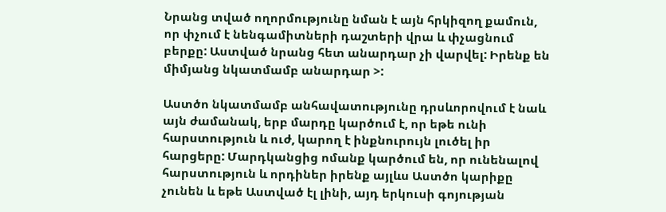Նրանց տված ողորմությունը նման է այն հրկիզող քամուն, որ փչում է նենգամիտների դաշտերի վրա և փչացնում բերքը: Աստված նրանց հետ անարդար չի վարվել: Իրենք են  միմյանց նկատմամբ անարդար >:

Աստծո նկատմամբ անհավատությունը դրսևորովում է նաև այն ժամանակ, երբ մարդը կարծում է, որ եթե ունի հարստություն և ուժ, կարող է ինքնուրույն լուծել իր հարցերը: Մարդկանցից ոմանք կարծում են, որ ունենալով հարստություն և որդիներ իրենք այլևս Աստծո կարիքը չունեն և եթե Աստված էլ լինի, այդ երկուսի գոյության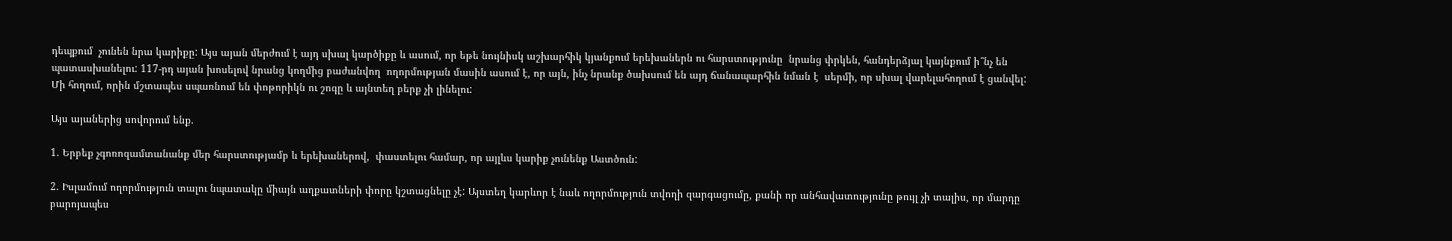դեպքում  չունեն նրա կարիքը: Այս այան մերժում է այդ սխալ կարծիքը և ասում, որ եթե նույնիսկ աշխարհիկ կյանքում երեխաներն ու հարստությունը  նրանց փրկեն, հանդերձյալ կայնքում ի՞նչ են պատասխանելու: 117-րդ այան խոսելով նրանց կողմից բաժանվող  ողորմության մասին ասում է, որ այն, ինչ նրանք ծախսում են այդ ճանապարհին նման է  սերմի, որ սխալ վարելահողում է ցանվել: Մի հողում, որին մշտապես սպառնում են փոթորիկն ու շոգը և այնտեղ բերք չի լինելու:

Այս այաներից սովորում ենք.

1. Երբեք չգոռոզամտանանք մեր հարստությամբ և երեխաներով,  փաստելու համար, որ այլևս կարիք չունենք Աստծուն:

2. Իսլամում ողորմություն տալու նպատակը միայն աղքատների փորը կշտացնելը չէ: Այստեղ կարևոր է նաև ողորմություն տվողի զարգացումը, քանի որ անհավատությունը թույլ չի տալիս, որ մարդը բարոյապես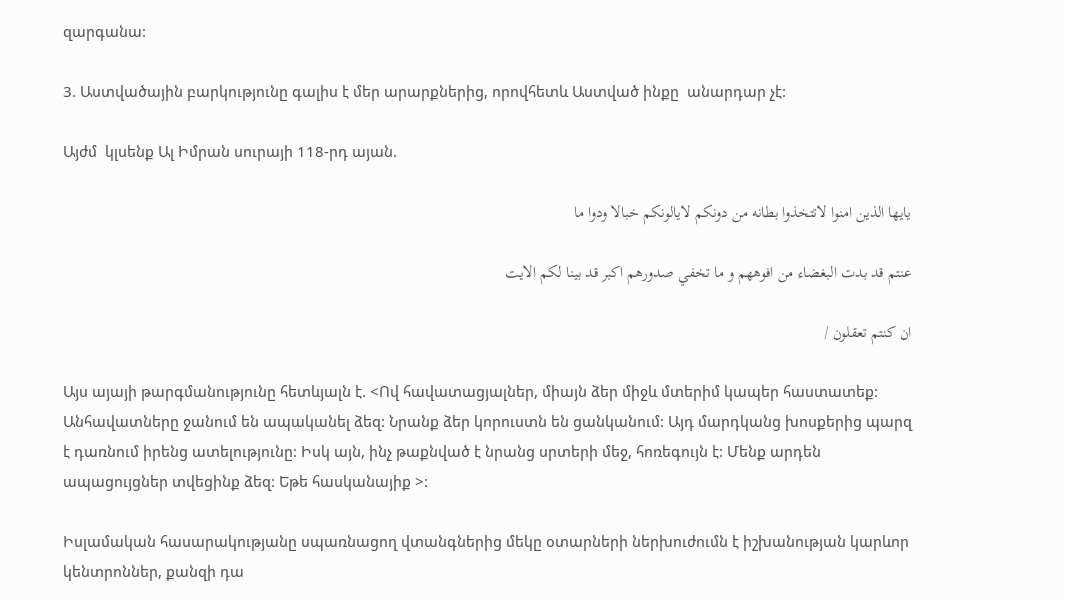զարգանա:

3. Աստվածային բարկությունը գալիս է մեր արարքներից, որովհետև Աստված ինքը  անարդար չէ:

Այժմ  կլսենք Ալ Իմրան սուրայի 118-րդ այան.

يايها الذين امنوا لاتتخذوا بطانه من دونكم لايالونكم خبالا ودوا ما

عنتم قد بدت البغضاء من افوههم و ما تخفي صدورهم اكبر قد بينا لكم الايت

ان كنتم تعقلون /

Այս այայի թարգմանությունը հետևյալն է. <Ով հավատացյալներ, միայն ձեր միջև մտերիմ կապեր հաստատեք: Անհավատները ջանում են ապականել ձեզ: Նրանք ձեր կորուստն են ցանկանում: Այդ մարդկանց խոսքերից պարզ է դառնում իրենց ատելությունը: Իսկ այն, ինչ թաքնված է նրանց սրտերի մեջ, հոռեգույն է: Մենք արդեն ապացույցներ տվեցինք ձեզ: Եթե հասկանայիք >:

Իսլամական հասարակությանը սպառնացող վտանգներից մեկը օտարների ներխուժումն է իշխանության կարևոր կենտրոններ, քանզի դա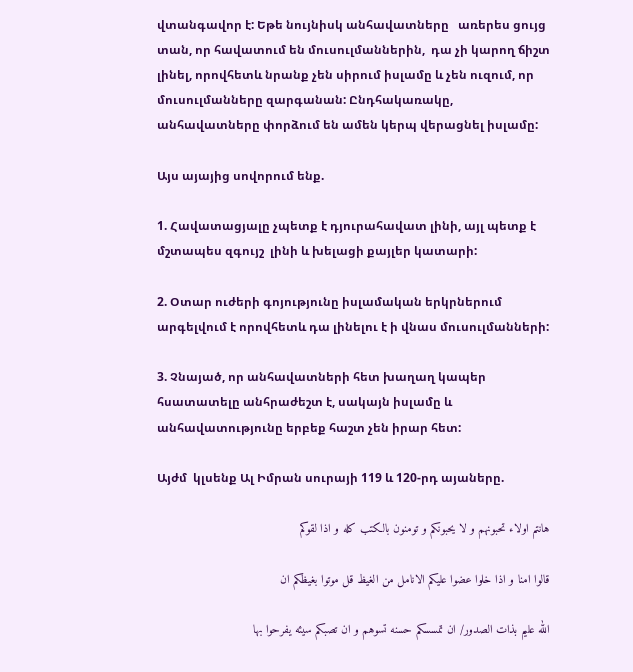վտանգավոր է: Եթե նույնիսկ անհավատները   առերես ցույց տան, որ հավատում են մուսուլմաններին,  դա չի կարող ճիշտ լինել, որովհետև նրանք չեն սիրում իսլամը և չեն ուզում, որ մուսուլմանները զարգանան: Ընդհակառակը, անհավատները փորձում են ամեն կերպ վերացնել իսլամը:

Այս այայից սովորում ենք.

1. Հավատացյալը չպետք է դյուրահավատ լինի, այլ պետք է մշտապես զգույշ  լինի և խելացի քայլեր կատարի:

2. Օտար ուժերի գոյությունը իսլամական երկրներում արգելվում է որովհետև դա լինելու է ի վնաս մուսուլմանների:

3. Չնայած, որ անհավատների հետ խաղաղ կապեր հսատատելը անհրաժեշտ է, սակայն իսլամը և անհավատությունը երբեք հաշտ չեն իրար հետ:

Այժմ  կլսենք Ալ Իմրան սուրայի 119 և 120-րդ այաները.

هانتم اولاء تحبونهم و لا يحبونكم و تومنون بالكتب كله و اذا لقوكم

قالوا امنا و اذا خلوا عضوا عليكم الانامل من الغيظ قل موتوا بغيظكم ان

الله عليم بذات الصدور/ ان تمسسكم حسنه تسوهم و ان تصبكم سيئه يفرحوا بها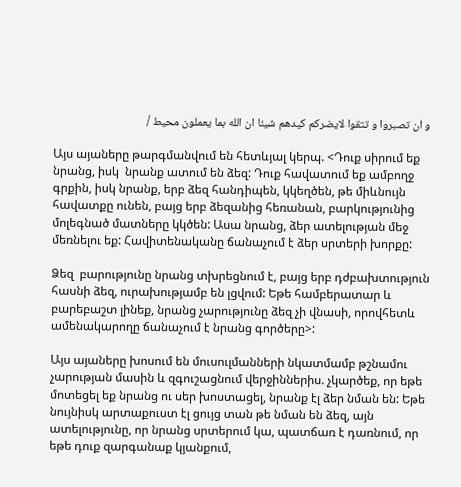و ان تصبروا و تتقوا لايضركم كيدهم شيئا ان الله بما يعملون محيط /

Այս այաները թարգմանվում են հետևյալ կերպ. <Դուք սիրում եք նրանց, իսկ  նրանք ատում են ձեզ: Դուք հավատում եք ամբողջ գրքին, իսկ նրանք, երբ ձեզ հանդիպեն, կկեղծեն, թե միևնույն հավատքը ունեն, բայց երբ ձեզանից հեռանան, բարկությունից մոլեգնած մատները կկծեն: Ասա նրանց, ձեր ատելության մեջ մեռնելու եք: Հավիտենականը ճանաչում է ձեր սրտերի խորքը:

Ձեզ  բարությունը նրանց տխրեցնում է, բայց երբ դժբախտություն հասնի ձեզ, ուրախությամբ են լցվում: Եթե համբերատար և բարեբաշտ լինեք, նրանց չարությունը ձեզ չի վնասի, որովհետև ամենակարողը ճանաչում է նրանց գործերը>:

Այս այաները խոսում են մուսուլմանների նկատմամբ թշնամու չարության մասին և զգուշացնում վերջիններիս. չկարծեք, որ եթե մոտեցել եք նրանց ու սեր խոստացել, նրանք էլ ձեր նման են: Եթե նույնիսկ արտաքուստ էլ ցույց տան թե նման են ձեզ, այն ատելությունը, որ նրանց սրտերում կա, պատճառ է դառնում, որ եթե դուք զարգանաք կյանքում,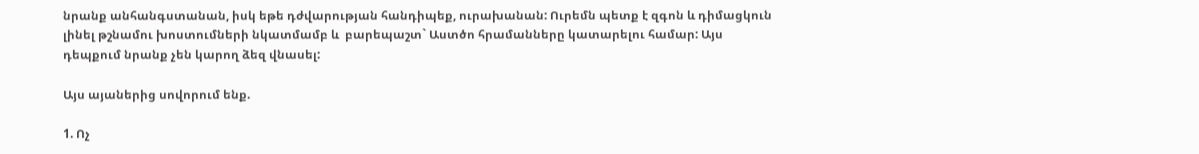նրանք անհանգստանան, իսկ եթե դժվարության հանդիպեք, ուրախանան: Ուրեմն պետք է զգոն և դիմացկուն լինել թշնամու խոստումների նկատմամբ և  բարեպաշտ` Աստծո հրամանները կատարելու համար: Այս դեպքում նրանք չեն կարող ձեզ վնասել:

Այս այաներից սովորում ենք.

1. Ոչ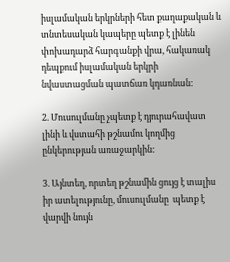իսլամական երկրների հետ քաղաքական և տնտեսական կապերը պետք է լինեն փոխադարձ հարգանքի վրա, հակառակ դեպքում իսլամական երկրի նվաստացման պատճառ կդառնան:

2. Մուսուլմանը չպետք է դյուրահավատ լինի և վստահի թշնամու կողմից ընկերության առաջարկին:

3. Այնտեղ, որտեղ թշնամին ցույց է տալիս իր ատելությունը, մուսուլմանը  պետք է վարվի նույն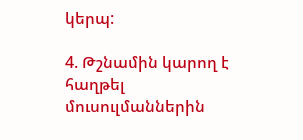կերպ:

4. Թշնամին կարող է հաղթել մուսուլմաններին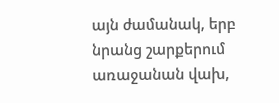այն ժամանակ, երբ նրանց շարքերում առաջանան վախ,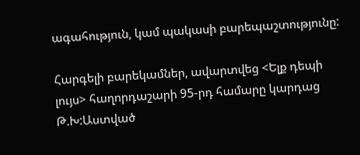ագահություն, կամ պակասի բարեպաշտությունը:

Հարգելի բարեկամներ, ավարտվեց <Ելք դեպի լույս> հաղորդաշարի 95-րդ համարը կարդաց Թ.Խ:Աստված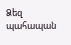Ձեզ պահապան